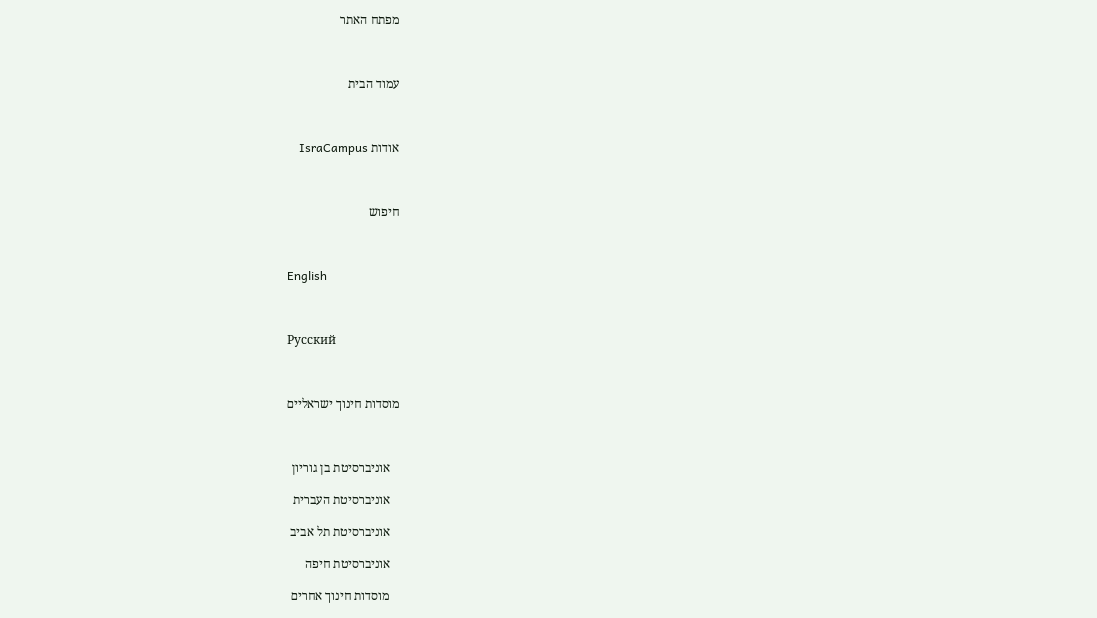מפתח האתר



עמוד הבית



אודות IsraCampus



חיפוש



English



Русский



מוסדות חינוך ישראליים



   אוניברסיטת בן גוריון

   אוניברסיטת העברית

   אוניברסיטת תל אביב

   אוניברסיטת חיפה

   מוסדות חינוך אחרים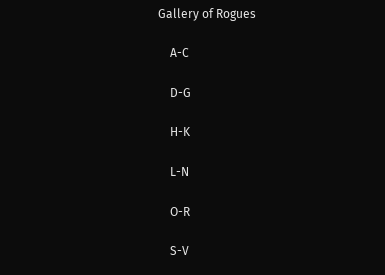Gallery of Rogues

    A-C

    D-G

    H-K

    L-N

    O-R

    S-V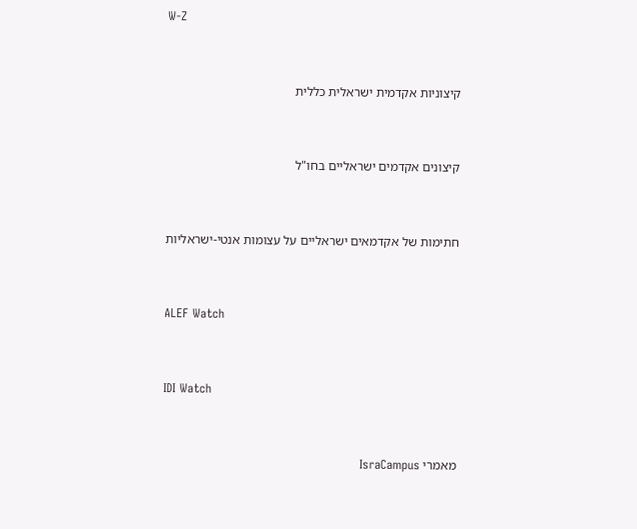W-Z



קיצוניות אקדמית ישראלית כללית



קיצונים אקדמים ישראליים בחו"ל



חתימות של אקדמאים ישראליים על עצומות אנטי-ישראליות



ALEF Watch



IDI Watch



מאמרי IsraCampus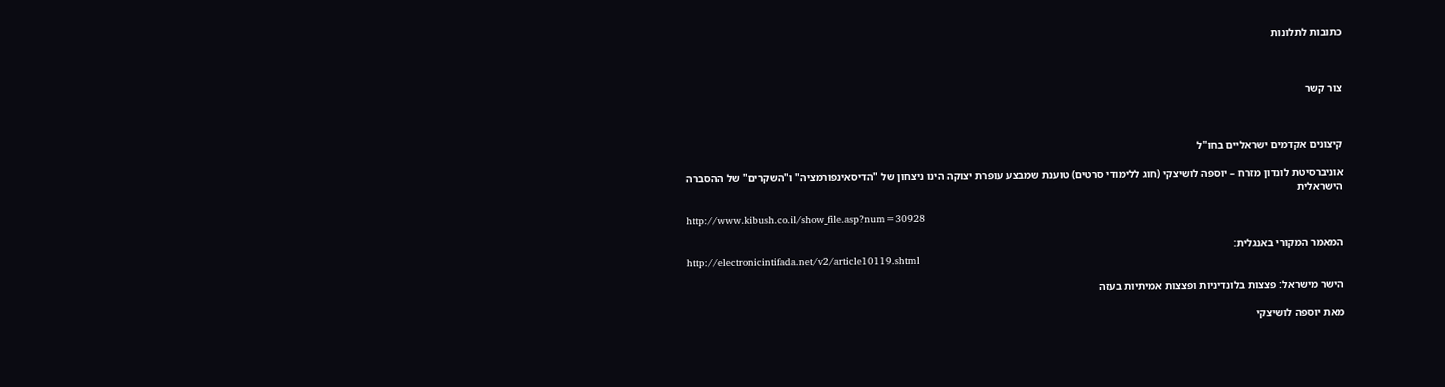כתובות לתלונות



צור קשר



קיצונים אקדמים ישראליים בחו"ל

אוניברסיטת לונדון מזרח – יוספה לושיצקי (חוג ללימודי סרטים) טוענת שמבצע עופרת יצוקה הינו ניצחון של "הדיסאינפורמציה" ו"השקרים" של ההסברה הישראלית

http://www.kibush.co.il/show_file.asp?num=30928

המאמר המקורי באנגלית:
http://electronicintifada.net/v2/article10119.shtml

הישר מישראל: פצצות בלונדיניות ופצצות אמיתיות בעזה

מאת יוספה לושיצקי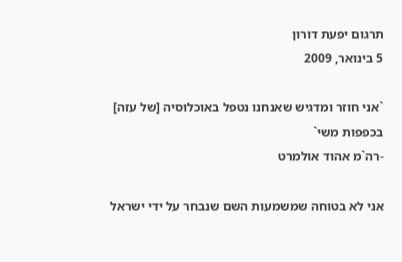תרגום יפעת דורון
5 בינואר, 2009

`אני חוזר ומדגיש שאנחנו נטפל באוכלוסיה [של עזה] בכפפות משי`
-רה`מ אהוד אולמרט

אני לא בטוחה שמשמעות השם שנבחר על ידי ישראל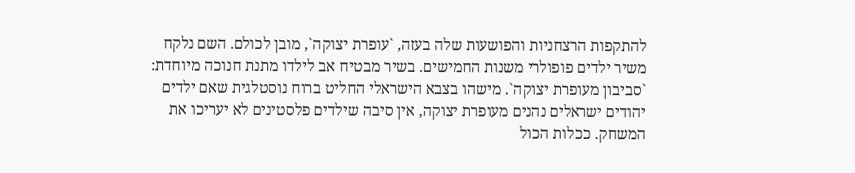להתקפות הרצחניות והפושעות שלה בעזה, `עופרת יצוקה`, מובן לכולם. השם נלקח משיר ילדים פופולרי משנות החמישים. בשיר מבטיח אב לילדו מתנת חנוכה מיוחדת: `סביבון מעופרת יצוקה`. מישהו בצבא הישראלי החליט ברוח נוסטלגית שאם ילדים יהודים ישראלים נהנים מעופרת יצוקה, אין סיבה שילדים פלסטינים לא יעריכו את המשחק. ככלות הכול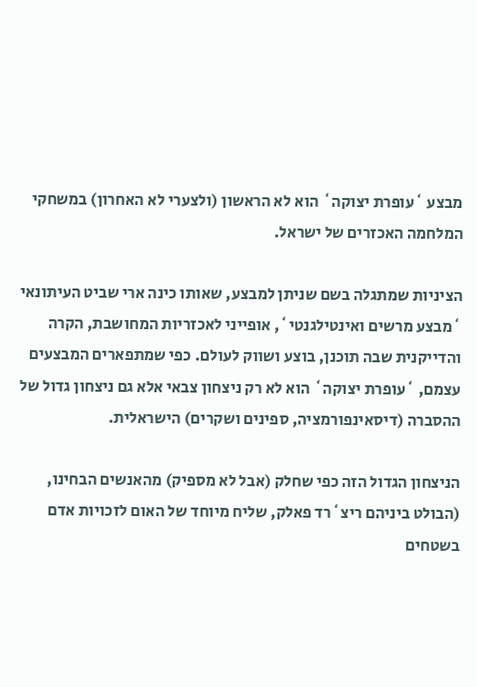מבצע `עופרת יצוקה` הוא לא הראשון (ולצערי לא האחרון) במשחקי המלחמה האכזרים של ישראל.

הציניות שמתגלה בשם שניתן למבצע, שאותו כינה ארי שביט העיתונאי `מבצע מרשים ואינטילגנטי`, אופייני לאכזריות המחושבת, הקרה והדייקנית שבה תוכנן, בוצע ושווק לעולם. כפי שמתפארים המבצעים עצמם, `עופרת יצוקה` הוא לא רק ניצחון צבאי אלא גם ניצחון גדול של ההסברה (דיסאינפורמציה, ספינים ושקרים) הישראלית.

הניצחון הגדול הזה כפי שחלק (אבל לא מספיק) מהאנשים הבחינו, (הבולט ביניהם ריצ`רד פאלק, שליח מיוחד של האום לזכויות אדם בשטחים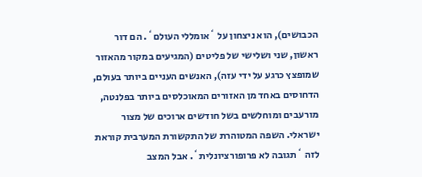הכבושים), הוא ניצחון על `אומללי העולם`. הם דור ראשון, שני ושלישי של פליטים (המגיעים במקור מהאזור שמופצץ כרגע על ידי עזה), האנשים העניים ביותר בעולם, הדחוסים באחד מן האזורים המאוכלסים ביותר בפלנטה, מורעבים ומוחלשים בשל חודשים ארוכים של מצור ישראלי. השפה המטוהרת של התקשורת המערבית קוראת לזה `תגובה לא פרופורציונלית`. אבל המצב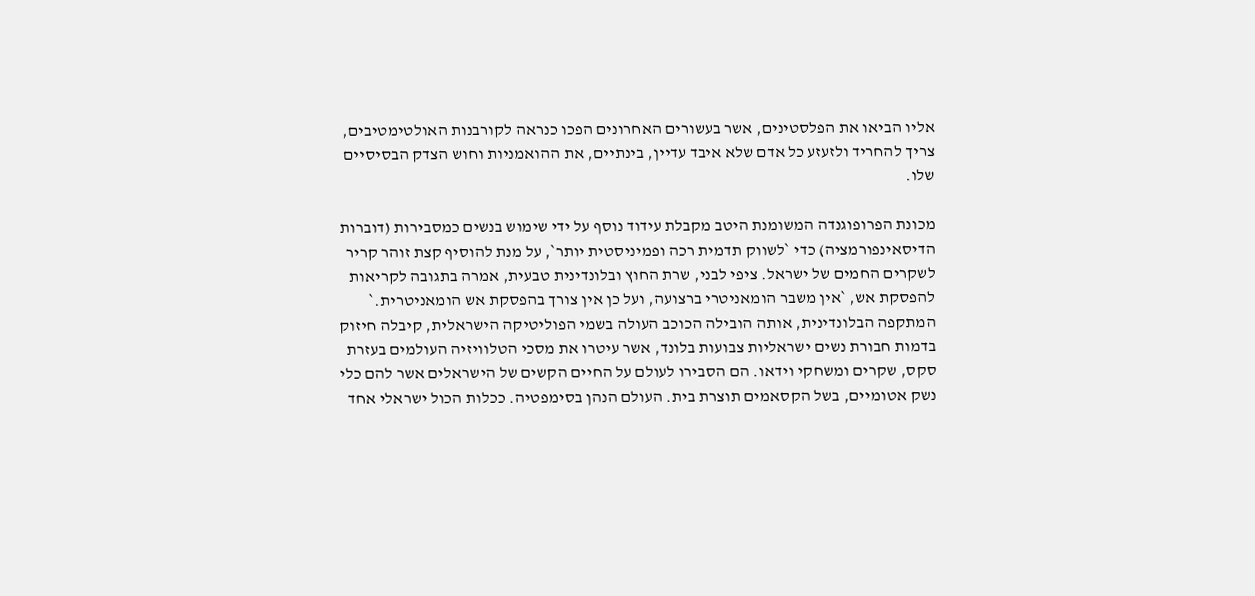אליו הביאו את הפלסטינים, אשר בעשורים האחרונים הפכו כנראה לקורבנות האולטימטיבים, צריך להחריד ולזעזע כל אדם שלא איבד עדיין, בינתיים, את ההואמניות וחוש הצדק הבסיסיים שלו.

מכונת הפרופוגנדה המשומנת היטב מקבלת עידוד נוסף על ידי שימוש בנשים כמסבירות (דוברות הדיסאינפורמציה) כדי `לשווק תדמית רכה ופמיניסטית יותר`, על מנת להוסיף קצת זוהר קריר לשקרים החמים של ישראל. ציפי לבני, שרת החוץ ובלונדינית טבעית, אמרה בתגובה לקריאות להפסקת אש, `אין משבר הומאניטרי ברצועה, ועל כן אין צורך בהפסקת אש הומאניטרית.` המתקפה הבלונדינית, אותה הובילה הכוכב העולה בשמי הפוליטיקה הישראלית, קיבלה חיזוק בדמות חבורת נשים ישראליות צבועות בלונד, אשר עיטרו את מסכי הטלוויזיה העולמים בעזרת סקס, שקרים ומשחקי וידאו. הם הסבירו לעולם על החיים הקשים של הישראלים אשר להם כלי נשק אטומיים, בשל הקסאמים תוצרת בית. העולם הנהן בסימפטיה. ככלות הכול ישראלי אחד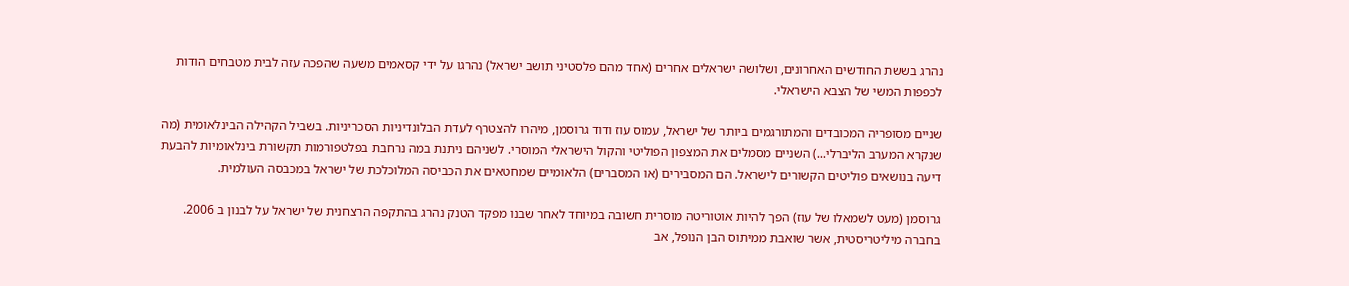נהרג בששת החודשים האחרונים, ושלושה ישראלים אחרים (אחד מהם פלסטיני תושב ישראל) נהרגו על ידי קסאמים משעה שהפכה עזה לבית מטבחים הודות לכפפות המשי של הצבא הישראלי.

שניים מסופריה המכובדים והמתורגמים ביותר של ישראל, עמוס עוז ודוד גרוסמן, מיהרו להצטרף לעדת הבלונדיניות הסכריניות. בשביל הקהילה הבינלאומית (מה שנקרא המערב הליברלי...) השניים מסמלים את המצפון הפוליטי והקול הישראלי המוסרי. לשניהם ניתנת במה נרחבת בפלטפורמות תקשורת בינלאומיות להבעת דיעה בנושאים פוליטים הקשורים לישראל. הם המסבירים (או המסברים) הלאומיים שמחטאים את הכביסה המלוכלכת של ישראל במכבסה העולמית.

גרוסמן (מעט לשמאלו של עוז) הפך להיות אוטוריטה מוסרית חשובה במיוחד לאחר שבנו מפקד הטנק נהרג בהתקפה הרצחנית של ישראל על לבנון ב 2006. בחברה מיליטריסטית, אשר שואבת ממיתוס הבן הנופל, אב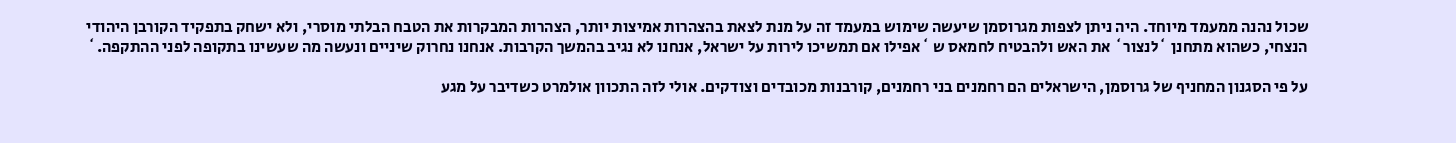שכול נהנה ממעמד מיוחד. היה ניתן לצפות מגרוסמן שיעשה שימוש במעמד זה על מנת לצאת בהצהרות אמיצות יותר, הצהרות המבקרות את הטבח הבלתי מוסרי, ולא ישחק בתפקיד הקורבן היהודי הנצחי, כשהוא מתחנן `לנצור` את האש ולהבטיח לחמאס ש `אפילו אם תמשיכו לירות על ישראל, אנחנו לא נגיב בהמשך הקרבות. אנחנו נחרוק שיניים ונעשה מה שעשינו בתקופה לפני ההתקפה.`

על פי הסגנון המחניף של גרוסמן, הישראלים הם רחמנים בני רחמנים, קורבנות מכובדים וצודקים. אולי לזה התכוון אולמרט כשדיבר על מגע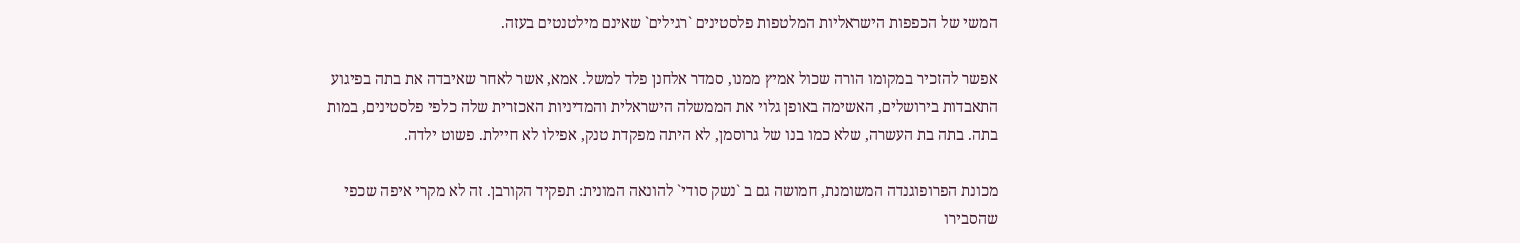המשי של הכפפות הישראליות המלטפות פלסטינים `רגילים` שאינם מילטנטים בעזה.

אפשר להזכיר במקומו הורה שכול אמיץ ממנו, סמדר אלחנן פלד למשל. אמא, אשר לאחר שאיבדה את בתה בפיגוע התאבדות בירושלים, האשימה באופן גלוי את הממשלה הישראלית והמדיניות האכזרית שלה כלפי פלסטינים, במות בתה. בתה בת העשרה, שלא כמו בנו של גרוסמן, לא היתה מפקדת טנק, אפילו לא חיילת. פשוט ילדה.

מכונת הפרופוגנדה המשומנת, חמושה גם ב `נשק סודי` להונאה המונית: תפקיד הקורבן. זה לא מקרי איפה שכפי שהסבירו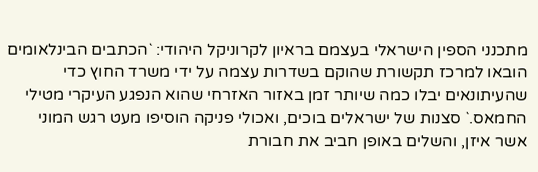מתכנני הספין הישראלי בעצמם בראיון לקרוניקל היהודי: `הכתבים הבינלאומים הובאו למרכז תקשורת שהוקם בשדרות עצמה על ידי משרד החוץ כדי שהעיתונאים יבלו כמה שיותר זמן באזור האזרחי שהוא הנפגע העיקרי מטילי החמאס.` סצנות של ישראלים בוכים, ואכולי פניקה הוסיפו מעט רגש המוני אשר איזן, והשלים באופן חביב את חבורת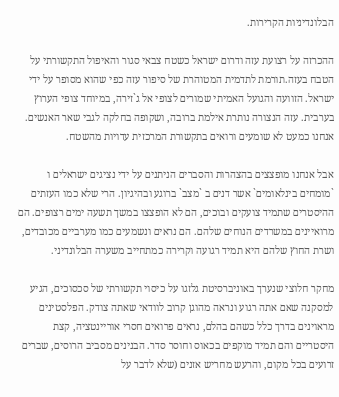הבלונדיניות הקרירות.

ההכרזה על רצועת עזה ודרום ישראל כשטח צבאי סגור והאיפול התקשורתי על הטבח בעזה.תורמת לתדמית המטוהרת של סיפור עזה כפי שהוא מסופר על ידי ישראל. הזוועה והגועל האמיתי שמורים לצופי אל ג`זירה, במיוחד צופי הערוץ בערבית. עזה הנצורה נותרת אילמת ברובה, ושקופה בחלקה לגבי שאר האנשים. אנחנו כמעט לא שומעים ורואים בתקשורת המרכזית עדויות מהשטח.

אבל אנחנו מופצצים בהצהרות והסברים הניתנים על ידי נציגים ישראלים ו `מומחים בינלאומים` אשר דנים ב `מצב` ברוגע ובהיגיון. הרי שלא כמו העזתים ההיסטרים שתמיד צועקים ובוכים, הם לא הופצצו במשך תשעה ימים רצופים. הם מרואיינים במשרדים הנוחים שלהם. הם נראים ונשמעים כמו מערביים מכובדים, ושרת החוץ שלהם היא תמיד רגועה וקרירה כמתחייב משערה הבלונדיני.

מחקר חלוצי שנערך באוניברסיטת גלזגו על כיסוי תקשורתי של סכסוכים, הגיע למסקנה שאם אתה רגוע ונראה מהוגן קרוב לוודאי שאתה צודק. הפלסטינים מראוינים בדרך כלל כשהם בהלם, נראים פרואים חסרי אוריינטציה, קצת היסטריים והם תמיד מוקפים בכאוס וחוסר סדר. הבנינים מסביב הרוסים, שברים זרועים בכל מקום, והרעש מחריש אזנים (שלא לדבר על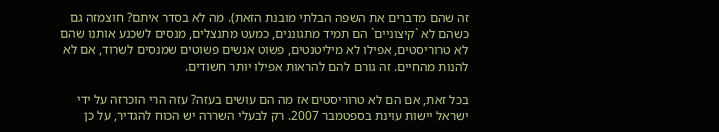זה שהם מדברים את השפה הבלתי מובנת הזאת). מה לא בסדר איתם? חוצמזה גם כשהם לא `קיצוניים` הם תמיד מתגוננים, כמעט מתנצלים, מנסים לשכנע אותנו שהם לא טרוריסטים, אפילו לא מיליטנטים, פשוט אנשים פשוטים שמנסים לשרוד, אם לא להנות מהחיים. זה גורם להם להראות אפילו יותר חשודים.

בכל זאת, אם הם לא טרוריסטים אז מה הם עושים בעזה? עזה הרי הוכרזה על ידי ישראל יישות עוינת בספטמבר 2007. רק לבעלי השררה יש הכוח להגדיר, על כן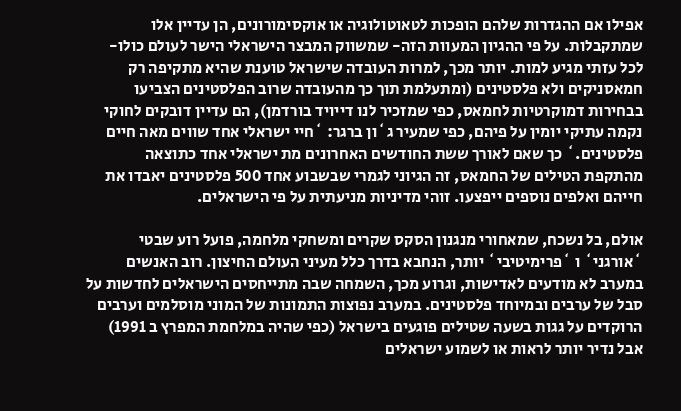אפילו אם ההגדרות שלהם הופכות לטאוטולוגיה או אוקסימורונים, הן עדיין אלו שמתקבלות. על פי ההגיון המעוות הזה- שמשווק המבצר הישראלי הישר לעולם כולו- לכל עזתי מגיע למות. יותר מכך, למרות העובדה שישראל טוענת שהיא מתקיפה רק חמאסניקים ולא פלסטינים (ומתעלמת תוך כך מהעובדה שרוב הפלסטינים הצביעו בבחירות דמוקרטיות לחמאס, כפי שמזכיר לנו דייויד בורדמן), הם עדיין דובקים לחוקי נקמה עתיקי יומין על פיהם, כפי שמעיר ג`ון ברגר: `חיי ישראלי אחד שווים מאה חיים פלסטינים.` כך שאם לאורך ששת החודשים האחרונים מת ישראלי אחד כתוצאה מהתקפת הטילים של החמאס, זה הגיוני לגמרי שבשבוע אחד 500 פלסטינים יאבדו את חייהם ואלפים נוספים ייפצעו. זוהי מדיניות מניעתית על פי הישראלים.

אולם, בל נשכח, שמאחורי מנגנון הסקס שקרים ומשחקי מלחמה, פועל רוע שבטי `אורגני` ו `פרימיטיבי` יותר, הנחבא בדרך כלל מעיני העולם החיצון. רוב האנשים במערב לא מודעים לאדישות, וגרוע מכך, השמחה שבה מתייחסים הישראלים לחדשות על סבל של ערבים ובמיוחד פלסטינים. במערב נפוצות התמונות של המוני מוסלמים וערבים הרוקדים על גגות בשעה שטילים פוגעים בישראל (כפי שהיה במלחמת המפרץ ב 1991) אבל נדיר יותר לראות או לשמוע ישראלים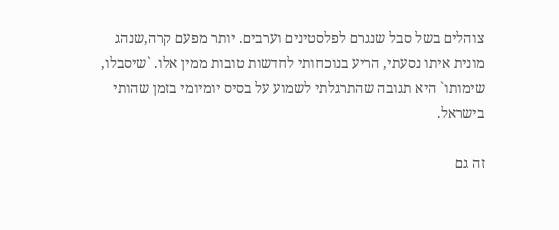צוהלים בשל סבל שנגרם לפלסטינים וערבים. יותר מפעם קרה,שנהג מונית איתו נסעתי, הריע בנוכחותי לחדשות טובות ממין אלו. `שיסבלו, שימותו` היא תגובה שהתרגלתי לשמוע על בסיס יומיומי בזמן שהותי בישראל.

זה גם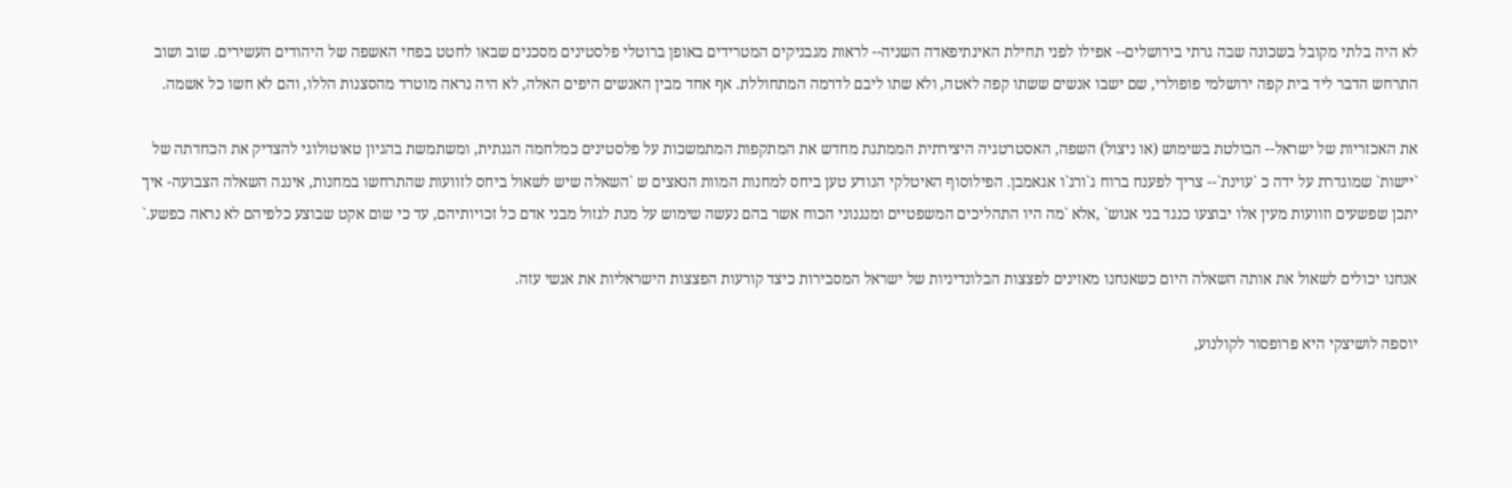לא היה בלתי מקובל בשכונה שבה גרתי בירושלים-- אפילו לפני תחילת האינתיפאדה השניה-- לראות מגבניקים המטרידים באופן ברוטלי פלסטינים מסכנים שבאו לחטט בפחי האשפה של היהודים העשירים. שוב ושוב התרחש הדבר ליד בית קפה ירושלמי פופולרי, שם ישבו אנשים ששתו קפה לאטה, ולא שתו ליבם לדרמה המתחוללת. אף אחד מבין האנשים היפים האלה, לא היה נראה מוטרד מהסצנות הללו, והם לא חשו כל אשמה.

את האכזריות של ישראל-- הבולטת בשימוש (או ניצול) השפה, האסטרטגיה היצירתית הממתגת מחדש את המתקפות המתמשכות על פלסטינים כמלחמה הגנתית, ומשתמשת בהגיון טאוטולוגי להצדיק את הכחדתה של `יישות` שמוגדרת על ידה כ `עוינת`-- צריך לפענח ברוח ג`ורג`ו אגאמבן. הפילוסוף האיטלקי הנודע טען ביחס למחנות המוות הנאצים ש `השאלה שיש לשאול ביחס לזוועות שהתרחשו במחנות, איננה השאלה הצבועה- איך יתכן שפשעים וזוועות מעין אלו יבוצעו כנגד בני אנוש` ,אלא `מה היו התהליכים המשפטיים ומנגנוני הכוח אשר בהם נעשה שימוש על מנת לגזול מבני אדם כל זכויותיהם, עד כי שום אקט שבוצע כלפיהם לא נראה כפשע.`

אנחנו יכולים לשאול את אותה השאלה היום כשאנחנו מאזינים לפצצות הבלונדיניות של ישראל המסבירות כיצד קורעות הפצצות הישראליות את אנשי עזה.

יוספה לושיצקי היא פרופסור לקולנוע,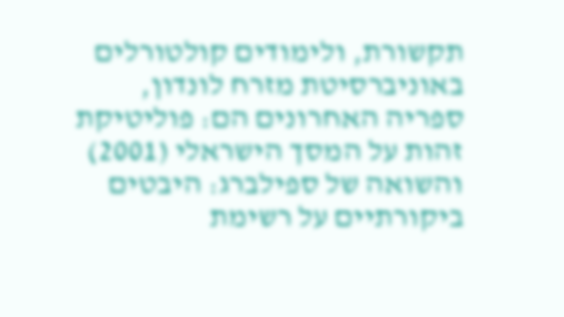תקשורת, ולימודים קולטורלים באוניברסיטת מזרח לונדון, ספריה האחרונים הם: פוליטיקת זהות על המסך הישראלי (2001) והשואה של ספילברג: היבטים ביקורתיים על רשימת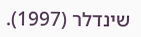שינדלר (1997).